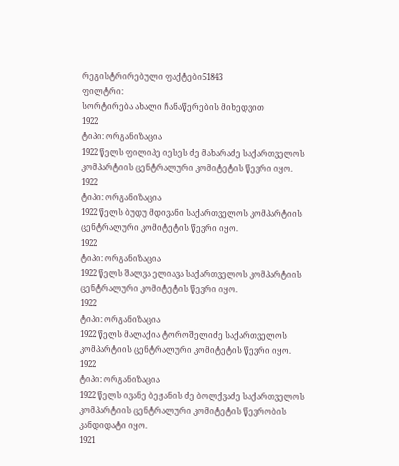რეგისტრირებული ფაქტები51843
ფილტრი:
სორტირება ახალი ჩანაწერების მიხედვით
1922
ტიპი: ორგანიზაცია
1922 წელს ფილიპე იესეს ძე მახარაძე საქართველოს კომპარტიის ცენტრალური კომიტეტის წევრი იყო.
1922
ტიპი: ორგანიზაცია
1922 წელს ბუდუ მდივანი საქართველოს კომპარტიის ცენტრალური კომიტეტის წევრი იყო.
1922
ტიპი: ორგანიზაცია
1922 წელს შალვა ელიავა საქართველოს კომპარტიის ცენტრალური კომიტეტის წევრი იყო.
1922
ტიპი: ორგანიზაცია
1922 წელს მალაქია ტოროშელიძე საქართველოს კომპარტიის ცენტრალური კომიტეტის წევრი იყო.
1922
ტიპი: ორგანიზაცია
1922 წელს ივანე ბეჟანის ძე ბოლქვაძე საქართველოს კომპარტიის ცენტრალური კომიტეტის წევრობის კანდიდატი იყო.
1921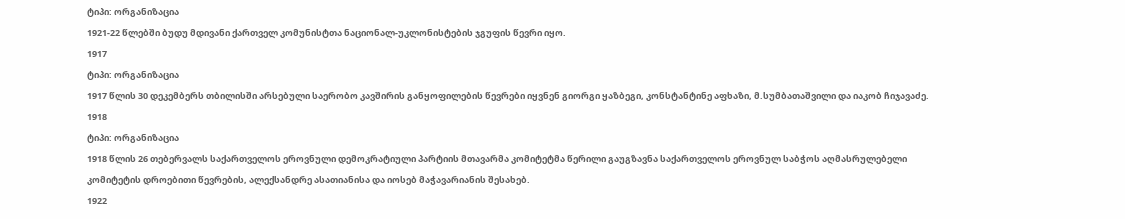ტიპი: ორგანიზაცია
1921-22 წლებში ბუდუ მდივანი ქართველ კომუნისტთა ნაციონალ-უკლონისტების ჯგუფის წევრი იყო.
1917
ტიპი: ორგანიზაცია
1917 წლის 30 დეკემბერს თბილისში არსებული საერობო კავშირის განყოფილების წევრები იყვნენ გიორგი ყაზბეგი, კონსტანტინე აფხაზი, მ.სუმბათაშვილი და იაკობ ჩიჯავაძე.
1918
ტიპი: ორგანიზაცია
1918 წლის 26 თებერვალს საქართველოს ეროვნული დემოკრატიული პარტიის მთავარმა კომიტეტმა წერილი გაუგზავნა საქართველოს ეროვნულ საბჭოს აღმასრულებელი კომიტეტის დროებითი წევრების, ალექსანდრე ასათიანისა და იოსებ მაჭავარიანის შესახებ.
1922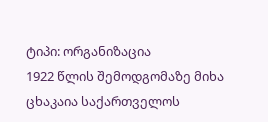ტიპი: ორგანიზაცია
1922 წლის შემოდგომაზე მიხა ცხაკაია საქართველოს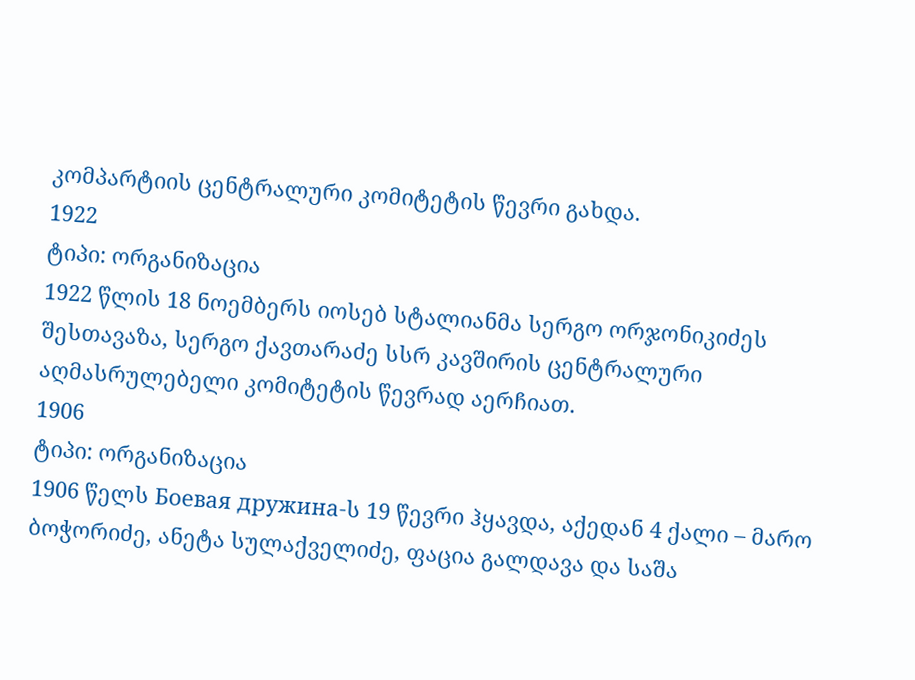კომპარტიის ცენტრალური კომიტეტის წევრი გახდა.
1922
ტიპი: ორგანიზაცია
1922 წლის 18 ნოემბერს იოსებ სტალიანმა სერგო ორჯონიკიძეს შესთავაზა, სერგო ქავთარაძე სსრ კავშირის ცენტრალური აღმასრულებელი კომიტეტის წევრად აერჩიათ.
1906
ტიპი: ორგანიზაცია
1906 წელს Боевая дружина-ს 19 წევრი ჰყავდა, აქედან 4 ქალი – მარო ბოჭორიძე, ანეტა სულაქველიძე, ფაცია გალდავა და საშა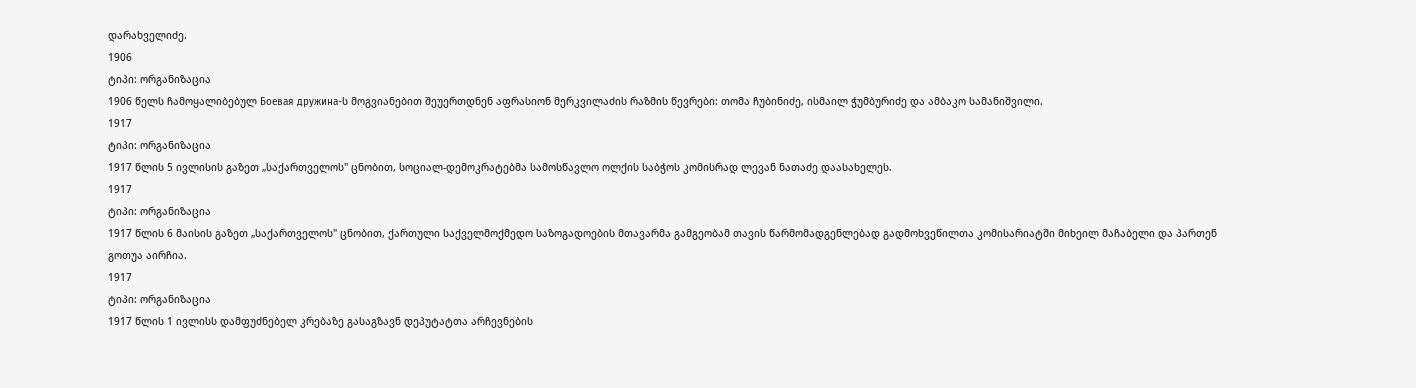დარახველიძე.
1906
ტიპი: ორგანიზაცია
1906 წელს ჩამოყალიბებულ Боевая дружина-ს მოგვიანებით შეუერთდნენ აფრასიონ მერკვილაძის რაზმის წევრები: თომა ჩუბინიძე, ისმაილ ჭუმბურიძე და ამბაკო სამანიშვილი.
1917
ტიპი: ორგანიზაცია
1917 წლის 5 ივლისის გაზეთ „საქართველოს" ცნობით, სოციალ-დემოკრატებმა სამოსწავლო ოლქის საბჭოს კომისრად ლევან ნათაძე დაასახელეს.
1917
ტიპი: ორგანიზაცია
1917 წლის 6 მაისის გაზეთ „საქართველოს" ცნობით, ქართული საქველმოქმედო საზოგადოების მთავარმა გამგეობამ თავის წარმომადგენლებად გადმოხვეწილთა კომისარიატში მიხეილ მაჩაბელი და პართენ გოთუა აირჩია.
1917
ტიპი: ორგანიზაცია
1917 წლის 1 ივლისს დამფუძნებელ კრებაზე გასაგზავნ დეპუტატთა არჩევნების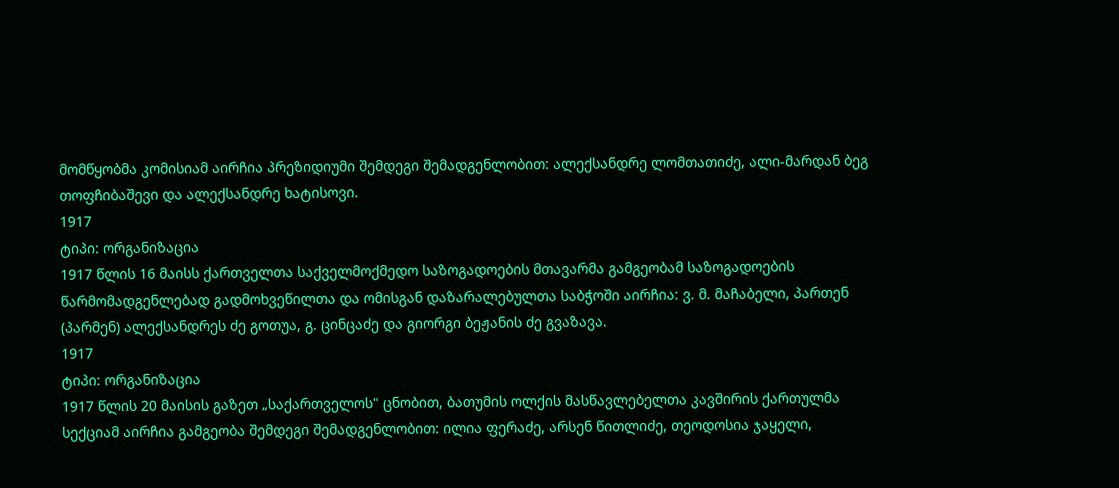მომწყობმა კომისიამ აირჩია პრეზიდიუმი შემდეგი შემადგენლობით: ალექსანდრე ლომთათიძე, ალი-მარდან ბეგ თოფჩიბაშევი და ალექსანდრე ხატისოვი.
1917
ტიპი: ორგანიზაცია
1917 წლის 16 მაისს ქართველთა საქველმოქმედო საზოგადოების მთავარმა გამგეობამ საზოგადოების წარმომადგენლებად გადმოხვეწილთა და ომისგან დაზარალებულთა საბჭოში აირჩია: ვ. მ. მაჩაბელი, პართენ (პარმენ) ალექსანდრეს ძე გოთუა, გ. ცინცაძე და გიორგი ბეჟანის ძე გვაზავა.
1917
ტიპი: ორგანიზაცია
1917 წლის 20 მაისის გაზეთ „საქართველოს" ცნობით, ბათუმის ოლქის მასწავლებელთა კავშირის ქართულმა სექციამ აირჩია გამგეობა შემდეგი შემადგენლობით: ილია ფერაძე, არსენ წითლიძე, თეოდოსია ჯაყელი,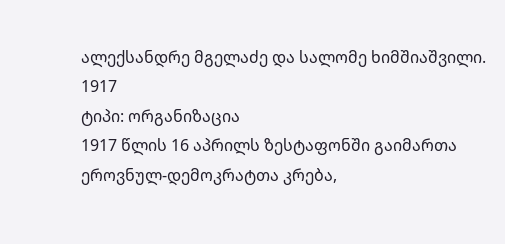ალექსანდრე მგელაძე და სალომე ხიმშიაშვილი.
1917
ტიპი: ორგანიზაცია
1917 წლის 16 აპრილს ზესტაფონში გაიმართა ეროვნულ-დემოკრატთა კრება,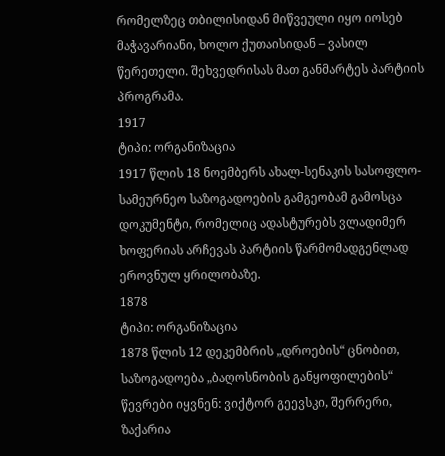რომელზეც თბილისიდან მიწვეული იყო იოსებ მაჭავარიანი, ხოლო ქუთაისიდან – ვასილ წერეთელი. შეხვედრისას მათ განმარტეს პარტიის პროგრამა.
1917
ტიპი: ორგანიზაცია
1917 წლის 18 ნოემბერს ახალ-სენაკის სასოფლო-სამეურნეო საზოგადოების გამგეობამ გამოსცა დოკუმენტი, რომელიც ადასტურებს ვლადიმერ ხოფერიას არჩევას პარტიის წარმომადგენლად ეროვნულ ყრილობაზე.
1878
ტიპი: ორგანიზაცია
1878 წლის 12 დეკემბრის „დროების“ ცნობით, საზოგადოება „ბაღოსნობის განყოფილების“ წევრები იყვნენ: ვიქტორ გეევსკი, შერრერი, ზაქარია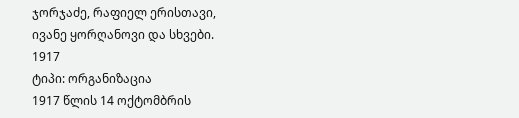ჯორჯაძე, რაფიელ ერისთავი, ივანე ყორღანოვი და სხვები.
1917
ტიპი: ორგანიზაცია
1917 წლის 14 ოქტომბრის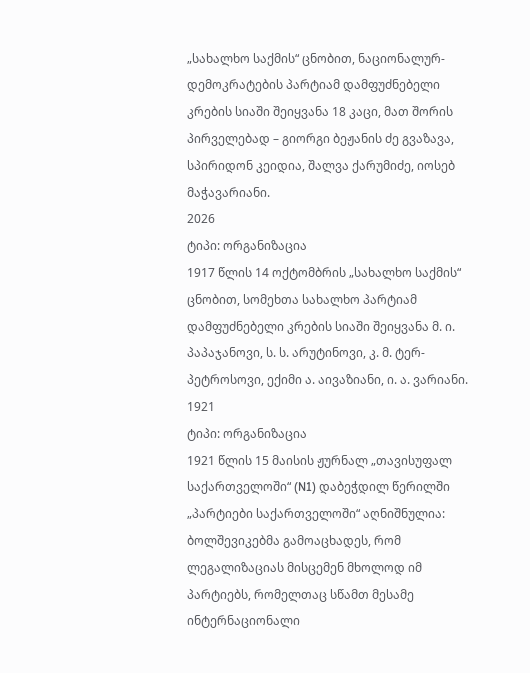„სახალხო საქმის“ ცნობით, ნაციონალურ-დემოკრატების პარტიამ დამფუძნებელი კრების სიაში შეიყვანა 18 კაცი, მათ შორის პირველებად – გიორგი ბეჟანის ძე გვაზავა, სპირიდონ კეიდია, შალვა ქარუმიძე, იოსებ მაჭავარიანი.
2026
ტიპი: ორგანიზაცია
1917 წლის 14 ოქტომბრის „სახალხო საქმის“ ცნობით, სომეხთა სახალხო პარტიამ დამფუძნებელი კრების სიაში შეიყვანა მ. ი. პაპაჯანოვი, ს. ს. არუტინოვი, კ. მ. ტერ-პეტროსოვი, ექიმი ა. აივაზიანი, ი. ა. ვარიანი.
1921
ტიპი: ორგანიზაცია
1921 წლის 15 მაისის ჟურნალ „თავისუფალ საქართველოში“ (N1) დაბეჭდილ წერილში „პარტიები საქართველოში“ აღნიშნულია: ბოლშევიკებმა გამოაცხადეს, რომ ლეგალიზაციას მისცემენ მხოლოდ იმ პარტიებს, რომელთაც სწამთ მესამე ინტერნაციონალი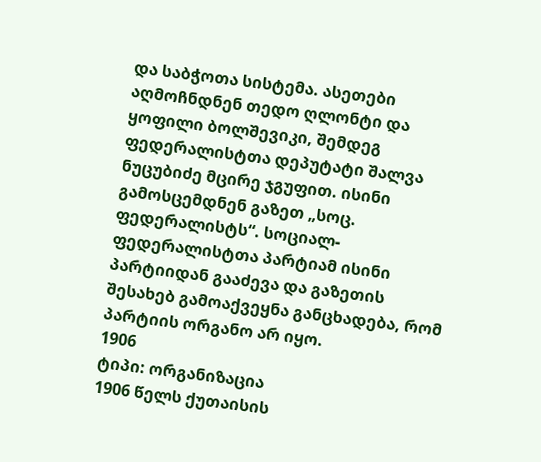და საბჭოთა სისტემა. ასეთები აღმოჩნდნენ თედო ღლონტი და ყოფილი ბოლშევიკი, შემდეგ ფედერალისტთა დეპუტატი შალვა ნუცუბიძე მცირე ჯგუფით. ისინი გამოსცემდნენ გაზეთ „სოც. ფედერალისტს“. სოციალ-ფედერალისტთა პარტიამ ისინი პარტიიდან გააძევა და გაზეთის შესახებ გამოაქვეყნა განცხადება, რომ პარტიის ორგანო არ იყო.
1906
ტიპი: ორგანიზაცია
1906 წელს ქუთაისის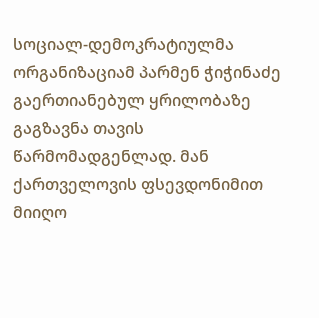სოციალ-დემოკრატიულმა ორგანიზაციამ პარმენ ჭიჭინაძე გაერთიანებულ ყრილობაზე გაგზავნა თავის წარმომადგენლად. მან ქართველოვის ფსევდონიმით მიიღო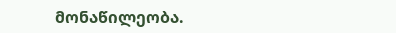მონაწილეობა.